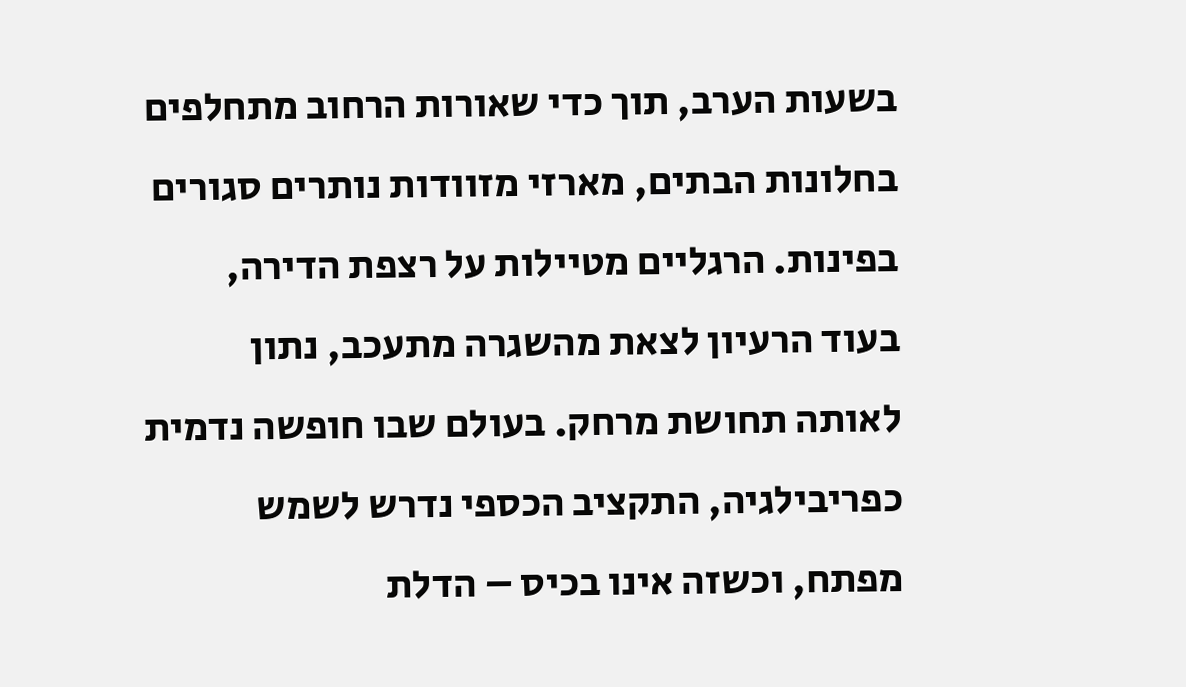בשעות הערב, תוך כדי שאורות הרחוב מתחלפים בחלונות הבתים, מארזי מזוודות נותרים סגורים בפינות. הרגליים מטיילות על רצפת הדירה, בעוד הרעיון לצאת מהשגרה מתעכב, נתון לאותה תחושת מרחק. בעולם שבו חופשה נדמית כפריבילגיה, התקציב הכספי נדרש לשמש מפתח, וכשזה אינו בכיס – הדלת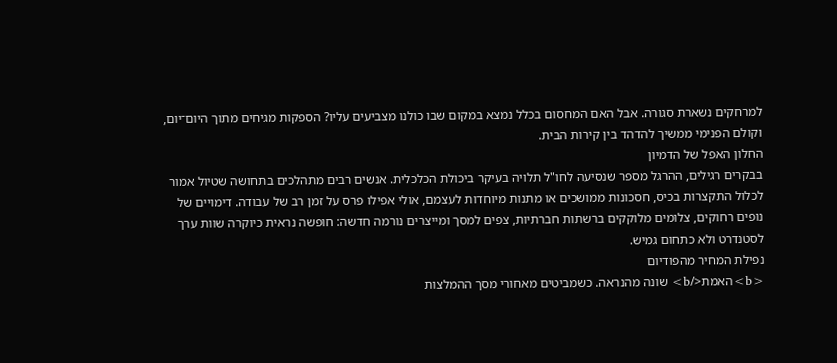למרחקים נשארת סגורה. אבל האם המחסום בכלל נמצא במקום שבו כולנו מצביעים עליו? הספקות מגיחים מתוך היום־יום, וקולם הפנימי ממשיך להדהד בין קירות הבית.
החלון האפל של הדמיון
בבקרים רגילים, ההרגל מספר שנסיעה לחו"ל תלויה בעיקר ביכולת הכלכלית. אנשים רבים מתהלכים בתחושה שטיול אמור לכלול התקצרות בכיס, חסכונות ממושכים או מתנות מיוחדות לעצמם, אולי אפילו פרס על זמן רב של עבודה. דימויים של נופים רחוקים, צלומים מלוקקים ברשתות חברתיות, צפים למסך ומייצרים נורמה חדשה: חופשה נראית כיוקרה שוות ערך לסטנדרט ולא כתחום גמיש.
נפילת המחיר מהפודיום
<b>האמת</b> שונה מהנראה. כשמביטים מאחורי מסך ההמלצות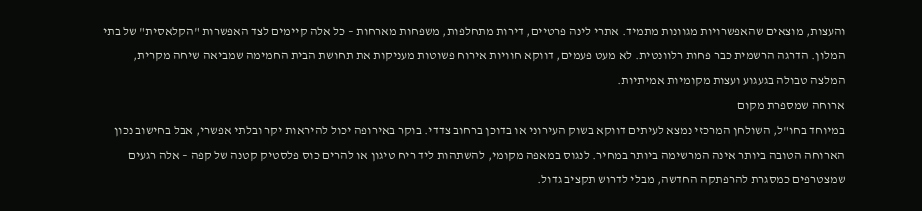והעצות, מוצאים שהאפשרויות מגוונות מתמיד. אתרי לינה פרטיים, דירות מתחלפות, משפחות מארחות – כל אלה קיימים לצד האפשרות "הקלאסית" של בתי המלון. הדרגה הרשמית כבר פחות רלוונטית. לא מעט פעמים, דווקא חוויות אירוח פשוטות מעניקות את תחושת הבית החמימה שמביאה שיחה מקרית, המלצה טבולה בגעגוע ועצות מקומיות אמיתיות.
ארוחה שמספרת מקום
במיוחד בחו"ל, השולחן המרכזי נמצא לעיתים דווקא בשוק העירוני או בדוכן ברחוב צדדי. בוקר באירופה יכול להיראות יקר ובלתי אפשרי, אבל בחישוב נכון הארוחה הטובה ביותר אינה המרשימה ביותר במחיר. לנגוס במאפה מקומי, להשתהות ליד ריח טיגון או להרים כוס פלסטיק קטנה של קפה – אלה רגעים שמצטרפים כמסגרת להרפתקה החדשה, מבלי לדרוש תקציב גדול.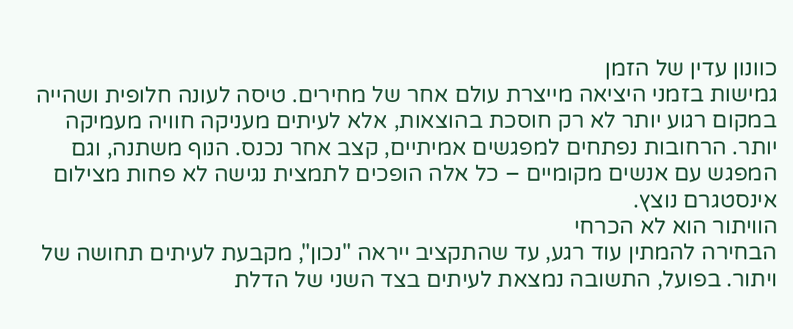כוונון עדין של הזמן
גמישות בזמני היציאה מייצרת עולם אחר של מחירים. טיסה לעונה חלופית ושהייה במקום רגוע יותר לא רק חוסכת בהוצאות, אלא לעיתים מעניקה חוויה מעמיקה יותר. הרחובות נפתחים למפגשים אמיתיים, קצב אחר נכנס. הנוף משתנה, וגם המפגש עם אנשים מקומיים – כל אלה הופכים לתמצית נגישה לא פחות מצילום אינסטגרם נוצץ.
הוויתור הוא לא הכרחי
הבחירה להמתין עוד רגע, עד שהתקציב ייראה "נכון", מקבעת לעיתים תחושה של ויתור. בפועל, התשובה נמצאת לעיתים בצד השני של הדלת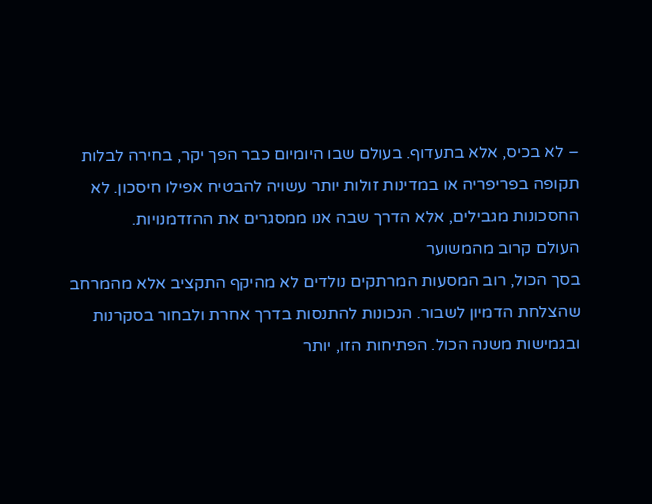– לא בכיס, אלא בתעדוף. בעולם שבו היומיום כבר הפך יקר, בחירה לבלות תקופה בפריפריה או במדינות זולות יותר עשויה להבטיח אפילו חיסכון. לא החסכונות מגבילים, אלא הדרך שבה אנו ממסגרים את ההזדמנויות.
העולם קרוב מהמשוער
בסך הכול, רוב המסעות המרתקים נולדים לא מהיקף התקציב אלא מהמרחב שהצלחת הדמיון לשבור. הנכונות להתנסות בדרך אחרת ולבחור בסקרנות ובגמישות משנה הכול. הפתיחות הזו, יותר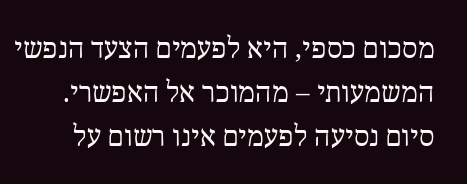מסכום כספי, היא לפעמים הצעד הנפשי המשמעותי – מהמוכר אל האפשרי.
סיום נסיעה לפעמים אינו רשום על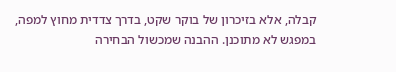קבלה, אלא בזיכרון של בוקר שקט, בדרך צדדית מחוץ למפה, במפגש לא מתוכנן. ההבנה שמכשול הבחירה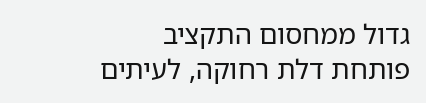גדול ממחסום התקציב פותחת דלת רחוקה, לעיתים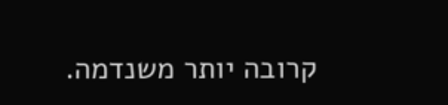קרובה יותר משנדמה.